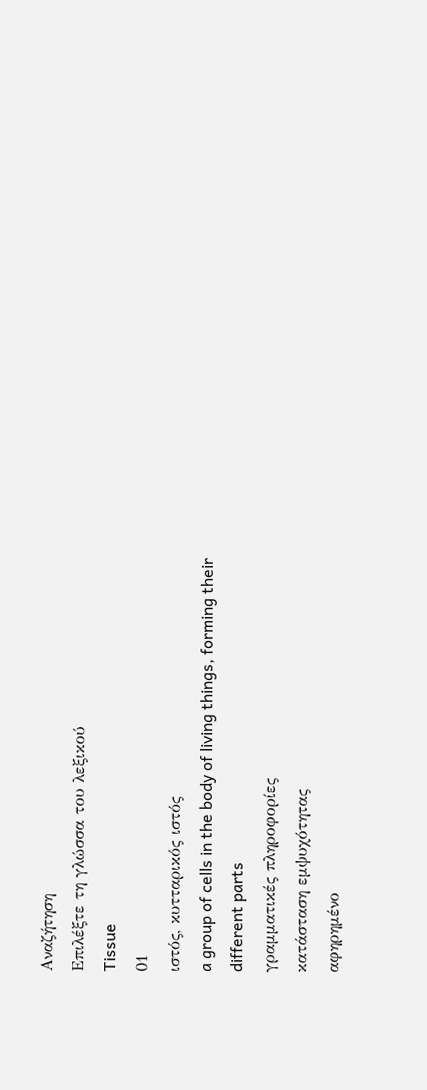Αναζήτηση
Επιλέξτε τη γλώσσα του λεξικού
Tissue
01
ιστός, κυτταρικός ιστός
a group of cells in the body of living things, forming their different parts
γραμματικές πληροφορίες
κατάσταση εμψυχότητας
αφηρημένο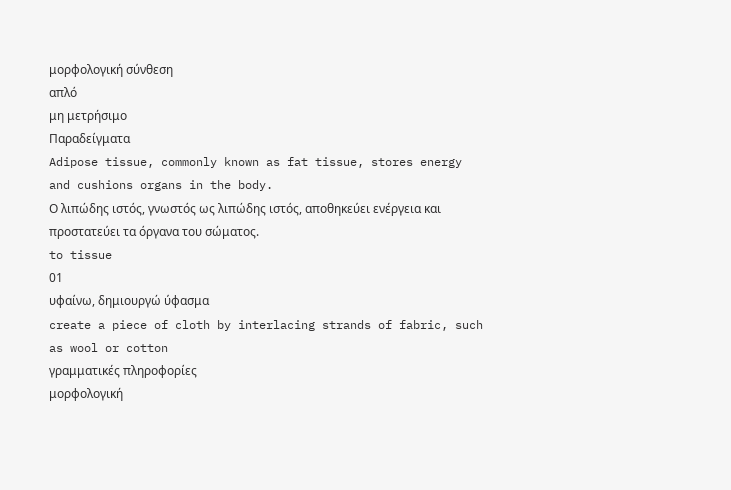μορφολογική σύνθεση
απλό
μη μετρήσιμο
Παραδείγματα
Adipose tissue, commonly known as fat tissue, stores energy and cushions organs in the body.
Ο λιπώδης ιστός, γνωστός ως λιπώδης ιστός, αποθηκεύει ενέργεια και προστατεύει τα όργανα του σώματος.
to tissue
01
υφαίνω, δημιουργώ ύφασμα
create a piece of cloth by interlacing strands of fabric, such as wool or cotton
γραμματικές πληροφορίες
μορφολογική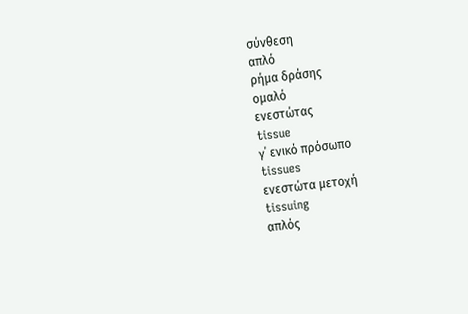σύνθεση
απλό
ρήμα δράσης
ομαλό
ενεστώτας
tissue
γ΄ ενικό πρόσωπο
tissues
ενεστώτα μετοχή
tissuing
απλός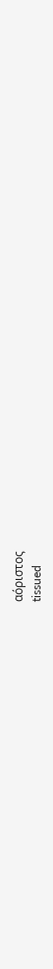αόριστος
tissued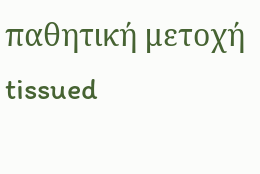παθητική μετοχή
tissued